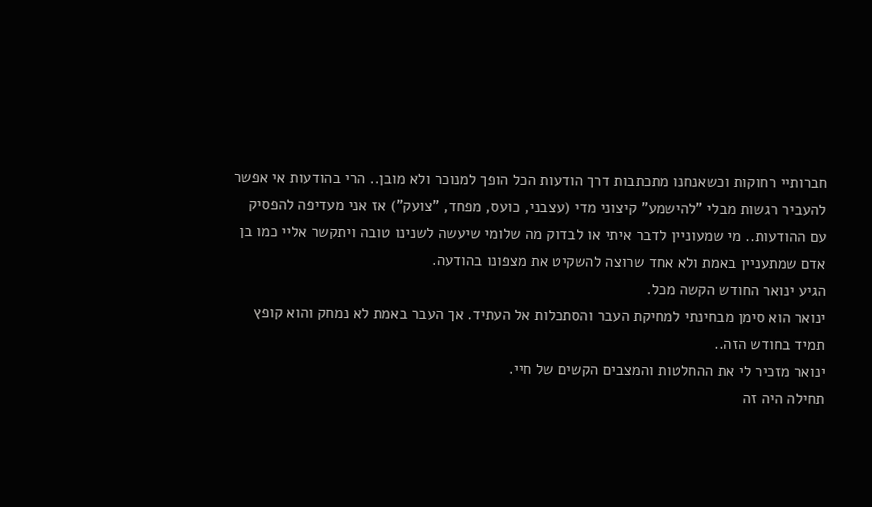חברותיי רחוקות וכשאנחנו מתכתבות דרך הודעות הכל הופך למנוכר ולא מובן.. הרי בהודעות אי אפשר להעביר רגשות מבלי "להישמע" קיצוני מדי (עצבני, כועס, מפחד, "צועק") אז אני מעדיפה להפסיק עם ההודעות.. מי שמעוניין לדבר איתי או לבדוק מה שלומי שיעשה לשנינו טובה ויתקשר אליי כמו בן אדם שמתעניין באמת ולא אחד שרוצה להשקיט את מצפונו בהודעה.
הגיע ינואר החודש הקשה מכל.
ינואר הוא סימן מבחינתי למחיקת העבר והסתכלות אל העתיד. אך העבר באמת לא נמחק והוא קופץ תמיד בחודש הזה..
ינואר מזכיר לי את ההחלטות והמצבים הקשים של חיי.
תחילה היה זה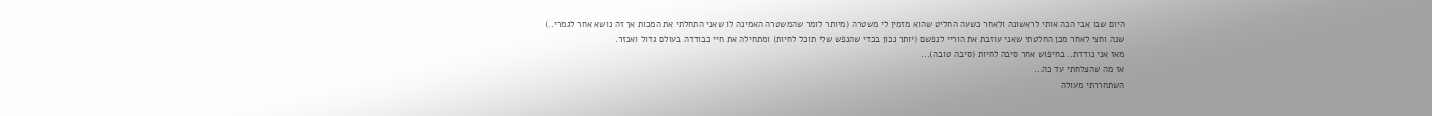היום שבו אבי הכה אותי לראשונה ולאחר כשעה החליט שהוא מזמין לי משטרה (מיותר לומר שהמשטרה האמינה לו שאני התחלתי את המכות אך זה נושא אחר לגמרי..)
שנה וחצי לאחר מכן החלטתי שאני עוזבת את הוריי לנפשם (יותר נכון בכדי שהנפש שלי תוכל לחיות) ומתחילה את חיי כבודדה בעולם גדול ואכזר.
מאז אני נודדת.. בחיפוש אחר סיבה לחיות (סיבה טובה)...
אז מה שהצלחתי עד כה...
השתחררתי מעולה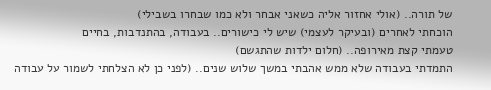של תורה.. (אולי אחזור אליה כשאני אבחר ולא כמו שבחרו בשבילי)
הוכחתי לאחרים (ובעיקר לעצמי) שיש לי כישורים.. בעבודה, בהתנדבות, בחיים
טעמתי קצת מאירופה.. (חלום ילדות שהתגשם)
התמדתי בעבודה שלא ממש אהבתי במשך שלוש שנים.. (לפני כן לא הצלחתי לשמור על עבודה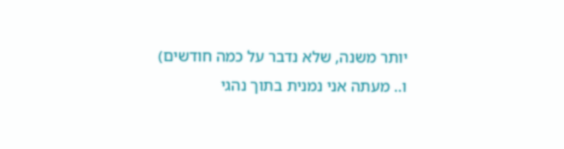יותר משנה, שלא נדבר על כמה חודשים)
ו.. מעתה אני נמנית בתוך נהגי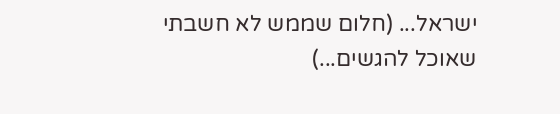ישראל... (חלום שממש לא חשבתי שאוכל להגשים...)